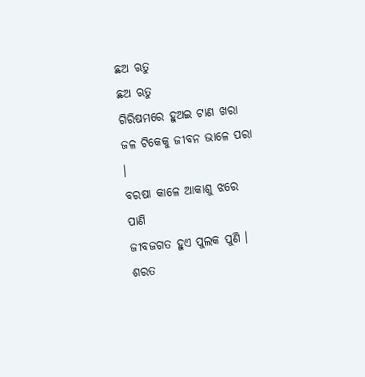ଛଅ ଋତୁ
ଛଅ ଋତୁ
ଗିରିଷମରେ ହୁଅଇ ଟାଣ ଖରା
ଜଳ ଟିକେକୁ ଜୀବନ ଭାଳେ ପରା ।
ବରଷା କାଳେ ଆକାଶୁ ଝରେ ପାଣି
ଜୀବଜଗତ ହୁଏ ପୁଲକ ପୁଣି ।
ଶରତ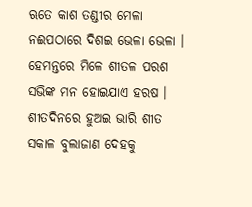ଋତେ କାଶ ତଣ୍ଡୀର ମେଳା
ନଈପଠାରେ ଦିଶଇ ଭେଳା ଭେଳା ।
ହେମନ୍ତରେ ମିଳେ ଶୀତଳ ପରଶ
ସଭିଙ୍କ ମନ ହୋଇଯାଏ ହରଷ ।
ଶୀତଦିନରେ ହୁଅଇ ଭାରି ଶୀତ
ସକାଳ ବୁଲାଜାଣ ଦେହକୁ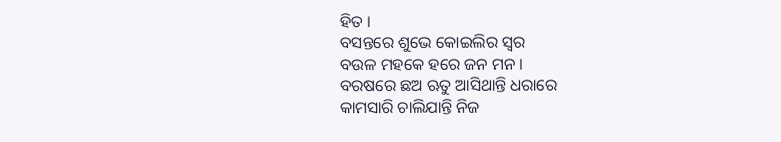ହିତ ।
ବସନ୍ତରେ ଶୁଭେ କୋଇଲିର ସ୍ୱର
ବଉଳ ମହକେ ହରେ ଜନ ମନ ।
ବରଷରେ ଛଅ ଋତୁ ଆସିଥାନ୍ତି ଧରାରେ
କାମସାରି ଚାଲିଯାନ୍ତି ନିଜ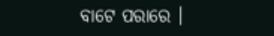ବାଟେ ପରାରେ ।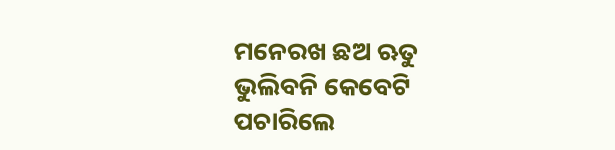ମନେରଖ ଛଅ ଋତୁ ଭୁଲିବନି କେବେଟି ପଚାରିଲେ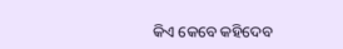କିଏ କେବେ କହିଦେବ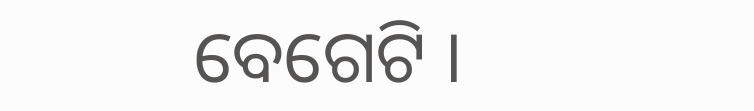ବେଗେଟି ।